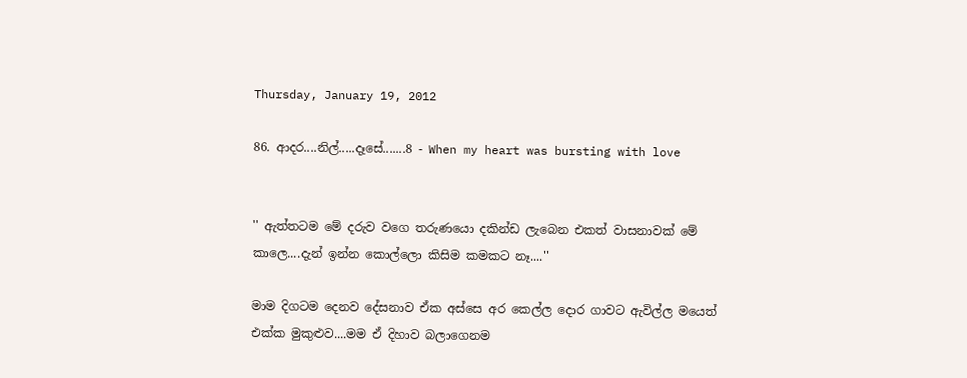Thursday, January 19, 2012

86. ආදර....නිල්.....දෑසේ.......8 - When my heart was bursting with love


'' ඇත්තටම මේ දරුව වගෙ තරුණයො දකින්ඩ ලැබෙන එකත් වාසනාවක් මේ කාලෙ....දැන් ඉන්න කොල්ලො කිසිම කමකට නෑ....''

මාම දිගටම දෙනව දේසනාව ඒක අස්සෙ අර කෙල්ල දොර ගාවට ඇවිල්ල මයෙත් එක්ක මුකුළුව....මම ඒ දිහාව බලාගෙනම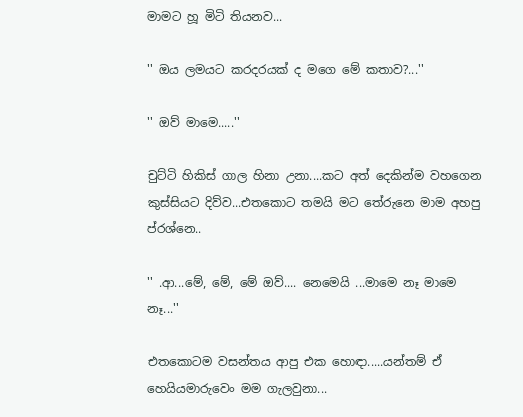මාමට හූ මිටි තියනව...

'' ඔය ලමයට කරදරයක් ද මගෙ මේ කතාව?...''

'' ඔව් මාමෙ.....''

චුට්ටි හිකිස් ගාල හිනා උනා....කට අත් දෙකින්ම වහගෙන කුස්සියට දිව්ව...එතකොට තමයි මට තේරුනෙ මාම අහපු ප්රශ්නෙ..

'' .ආ...මේ, මේ, මේ ඔව්.... නෙමෙයි ...මාමෙ නෑ මාමෙ නෑ...''

එතකොටම වසන්තය ආපු එක හොඳා.....යන්තම් ඒ හෙයියමාරුවෙං මම ගැලවුනා...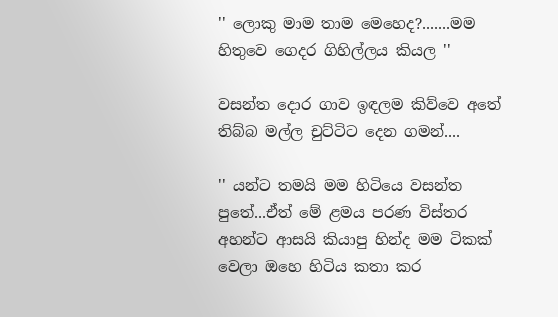'' ලොකු මාම තාම මෙහෙද?.......මම හිතුවෙ ගෙදර ගිහිල්ලය කියල ''

වසන්ත දොර ගාව ඉඳලම කිව්වෙ අතේ තිබ්බ මල්ල චුට්ටිට දෙන ගමන්....

'' යන්ට තමයි මම හිටියෙ වසන්ත පුතේ...ඒත් මේ ළමය පරණ විස්තර අහන්ට ආසයි කියාපු හින්ද මම ටිකක් වෙලා ඔහෙ හිටිය කතා කර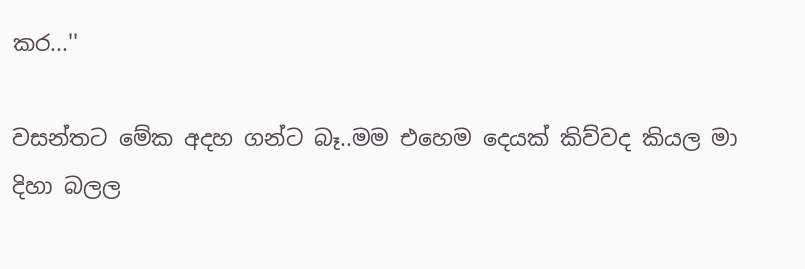කර...''

වසන්තට මේක අදහ ගන්ට බෑ..මම එහෙම දෙයක් කිව්වද කියල මා දිහා බලල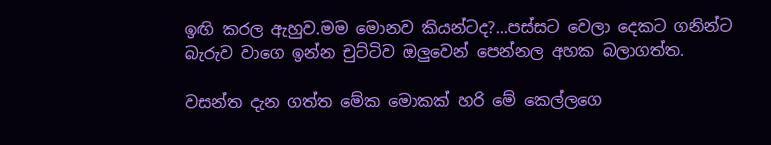ඉඟි කරල ඇහුව.මම මොනව කියන්ටද?...පස්සට වෙලා දෙකට ගනින්ට බැරුව වාගෙ ඉන්න චුට්ටිව ඔලුවෙන් පෙන්නල අහක බලාගත්ත.

වසන්ත දැන ගත්ත මේක මොකක් හරි මේ කෙල්ලගෙ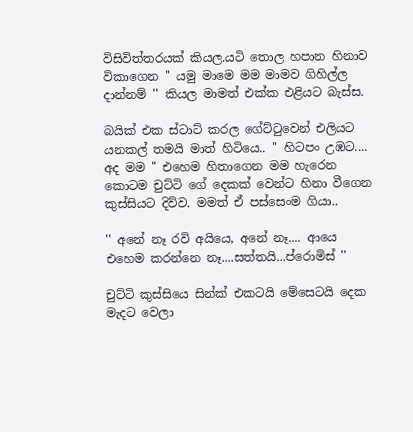විසිවිත්තරයක් කියල.යටි තොල හපාන හිනාව විකාගෙන '' යමු මාමෙ මම මාමව ගිහිල්ල දාන්නම් '' කියල මාමත් එක්ක එළියට බැස්ස.

බයික් එක ස්ටාට් කරල ගේට්ටුවෙන් එලියට යනකල් තමයි මාත් හිටියෙ.. '' හිටපං උඹට.... අද මම '' එහෙම හිතාගෙන මම හැරෙන කොටම චුට්ටි ගේ දෙකක් වෙන්ට හිනා වීගෙන කුස්සියට දිව්ව. මමත් ඒ පස්සෙංම ගියා..

'' අනේ නෑ රවි අයියෙ, අනේ නෑ.... ආයෙ එහෙම කරන්නෙ නෑ....සත්තයි...ප්රොමිස් ''

චුට්ටි කුස්සියෙ සින්ක් එකටයි මේසෙටයි දෙක මැදට වෙලා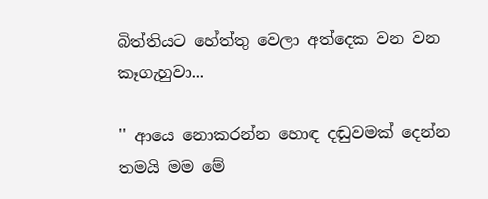බිත්තියට හේත්තු වෙලා අත්දෙක වන වන කෑගැහුවා...

'' ආයෙ නොකරන්න හොඳ දඬුවමක් දෙන්න තමයි මම මේ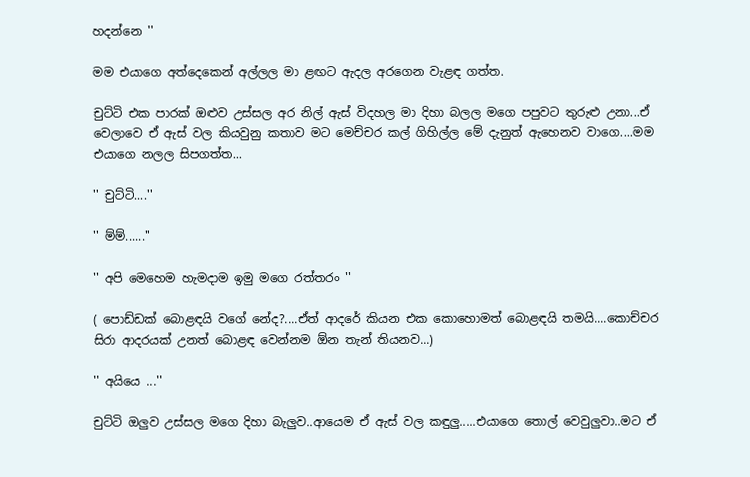හදන්නෙ ''

මම එයාගෙ අත්දෙකෙන් අල්ලල මා ළඟට ඇදල අරගෙන වැළඳ ගත්ත.

චුට්ටි එක පාරක් ඔළුව උස්සල අර නිල් ඇස් විදහල මා දිහා බලල මගෙ පපුවට තුරුළු උනා...ඒ වෙලාවෙ ඒ ඇස් වල කියවුනු කතාව මට මෙච්චර කල් ගිහිල්ල මේ දැනුත් ඇහෙනව වාගෙ....මම එයාගෙ නලල සිපගත්ත...

'' චුට්ටි....''

'' ම්ම්......''

'' අපි මෙහෙම හැමදාම ඉමු මගෙ රත්තරං ''

( පොඩ්ඩක් බොළඳයි වගේ නේද?....ඒත් ආදරේ කියන එක කොහොමත් බොළඳයි තමයි....කොච්චර සිරා ආදරයක් උනත් බොළඳ වෙන්නම ඕන තැන් තියනව...)

'' අයියෙ ...''

චුට්ටි ඔලුව උස්සල මගෙ දිහා බැලුව..ආයෙම ඒ ඇස් වල කඳුලු.....එයාගෙ තොල් වෙවුලුවා..මට ඒ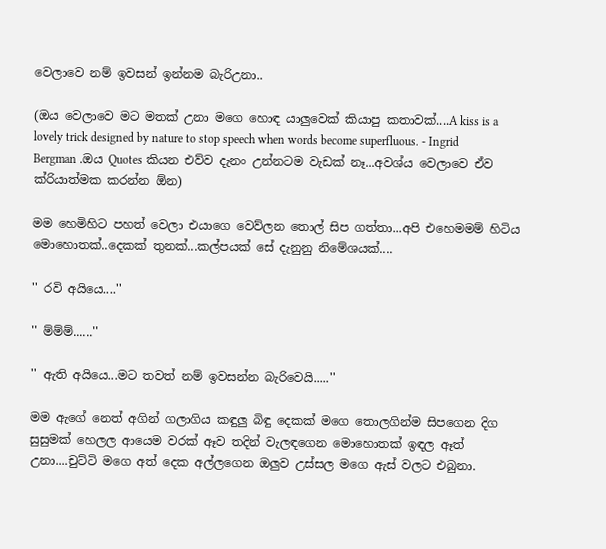වෙලාවෙ නම් ඉවසන් ඉන්නම බැරිඋනා..

(ඔය වෙලාවෙ මට මතක් උනා මගෙ හොඳ යාලුවෙක් කියාපු කතාවක්....A kiss is a lovely trick designed by nature to stop speech when words become superfluous. - Ingrid Bergman .ඔය Quotes කියන එව්ව දැනං උන්නටම වැඩක් නෑ...අවශ්ය වෙලාවෙ ඒව ක්රියාත්මක කරන්න ඕන)

මම හෙමිහිට පහත් වෙලා එයාගෙ වෙව්ලන තොල් සිප ගත්තා...අපි එහෙමමම් හිටිය මොහොතක්..දෙකක් තුනක්...කල්පයක් සේ දැනුනු නිමේශයක්....

'' රවි අයියෙ....''

'' ම්ම්ම්......''

'' ඇති අයියෙ...මට තවත් නම් ඉවසන්න බැරිවෙයි.....''

මම ඇගේ නෙත් අගින් ගලාගිය කඳුලු බිඳු දෙකක් මගෙ තොලගින්ම සිපගෙන දිග සුසුමක් හෙලල ආයෙම වරක් ඈව තදින් වැලඳගෙන මොහොතක් ඉඳල ඈත් උනා....චුට්ටි මගෙ අත් දෙක අල්ලගෙන ඔලුව උස්සල මගෙ ඇස් වලට එබුනා.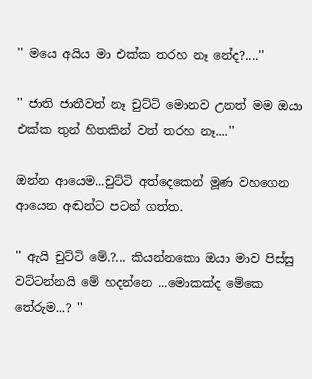'' මයෙ අයිය මා එක්ක තරහ නෑ නේද?....''

'' ජාති ජාතීවත් නෑ චුට්ටි මොනව උනත් මම ඔයා එක්ක තුන් හිතකින් වත් තරහ නෑ....''

ඔන්න ආයෙම...චුට්ටි අත්දෙකෙන් මූණ වහගෙන ආයෙන අඬන්ට පටන් ගත්ත.

'' ඇයි චුට්ටි මේ.?... කියන්නකො ඔයා මාව පිස්සු වට්ටන්නයි මේ හදන්නෙ ...මොකක්ද මේකෙ තේරුම...? ''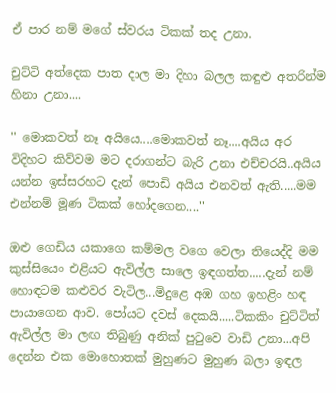ඒ පාර නම් මගේ ස්වරය ටිකක් තද උනා.

චුට්ටි අත්දෙක පාත දාල මා දිහා බලල කඳුළු අතරින්ම හිනා උනා....

'' මොකවත් නෑ අයියෙ....මොකවත් නෑ....අයිය අර විදිහට කිව්වම මට දරාගන්ට බැරි උනා එච්චරයි..අයිය යන්න ඉස්සරහට දැන් පොඩි අයිය එනවත් ඇති.....මම එන්නම් මූණ ටිකක් හෝදගෙන....''

ඔළු ගෙඩිය යකාගෙ කම්මල වගෙ වෙලා තියෙද්දි මම කුස්සියෙං එළියට ඇවිල්ල සාලෙ ඉඳගත්ත.....දැන් නම් හොඳටම කළුවර වැටිල...මිදුළෙ අඹ ගහ ඉහළිං හඳ පායාගෙන ආව. පෝයට දවස් දෙකයි.....ටිකකිං චුට්ටිත් ඇවිල්ල මා ලඟ තිබුණු අනික් පුටුවෙ වාඩි උනා...අපි දෙන්න එක මොහොතක් මුහුණට මුහුණ බලා ඉඳල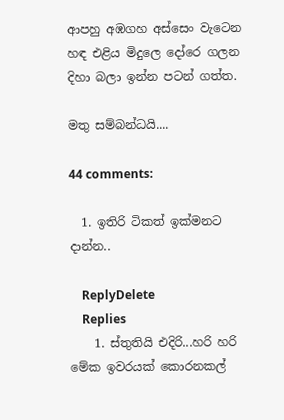ආපහු අඹගහ අස්සෙං වැටෙන හඳ එළිය මිදුලෙ දෝරෙ ගලන දිහා බලා ඉන්න පටන් ගත්ත.

මතු සම්බන්ධයි....

44 comments:

  1. ඉතිරි ටිකත් ඉක්මනට දාන්න..

    ReplyDelete
    Replies
    1. ස්තුතියි එදිරි...හරි හරි මේක ඉවරයක් කොරනකල්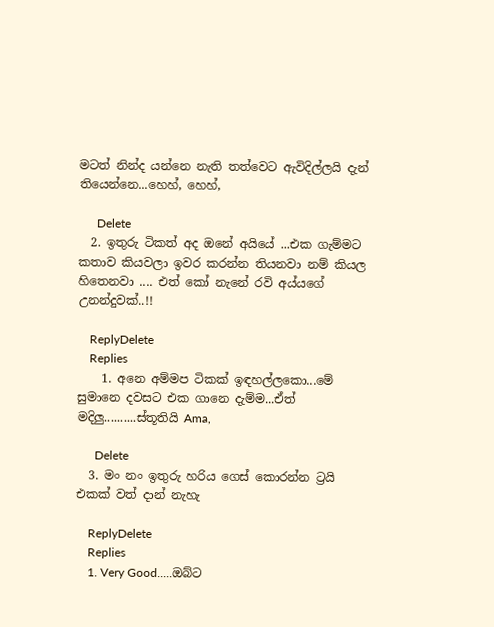මටත් නින්ද යන්නෙ නැති තත්වෙට ඇවිදිල්ලයි දැන් තියෙන්නෙ...හෙහ්, හෙහ්,

      Delete
  2. ඉතුරු ටිකත් අද ඔනේ අයියේ ...එක ගැම්මට කතාව කියවලා ඉවර කරන්න තියනවා නම් කියල හිතෙනවා .... එත් කෝ නැනේ රවි අය්යගේ උනන්දුවක්..!!

    ReplyDelete
    Replies
    1. අනෙ අම්මප ටිකක් ඉඳහල්ලකො...මේ සුමානෙ දවසට එක ගානෙ දැම්ම...ඒත් මදිලු..........ස්තූතියි Ama,

      Delete
  3. මං නං ඉතුරු හරිය ගෙස් කොරන්න ට්‍රයි එකක් වත් දාන් නැහැ

    ReplyDelete
    Replies
    1. Very Good.....ඔබ්ට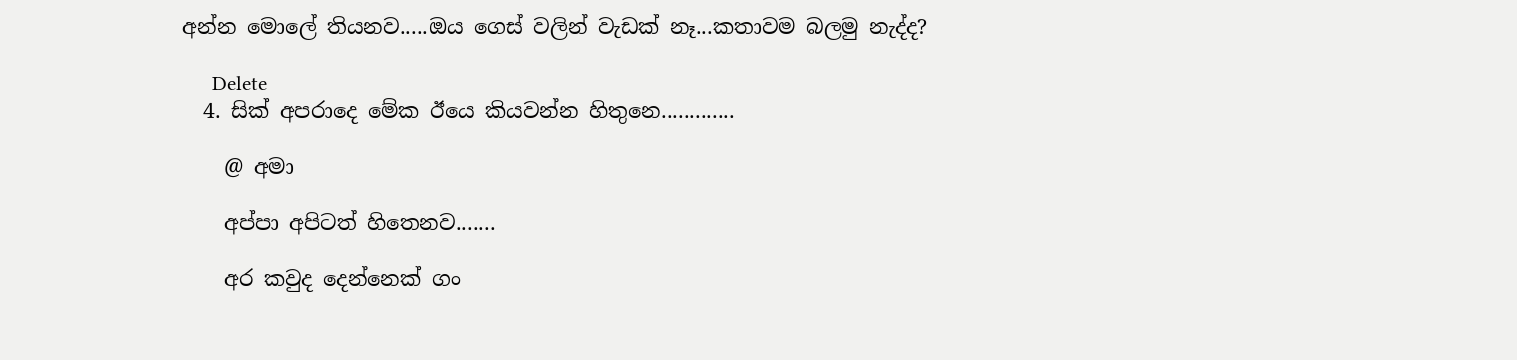අන්න මොලේ තියනව.....ඔය ගෙස් වලින් වැඩක් නෑ...කතාවම බලමු නැද්ද?

      Delete
  4. සික් අපරාදෙ මේක ඊයෙ කියවන්න හිතුනෙ.............

    @ අමා

    අප්පා අපිටත් හිතෙනව.......

    අර කවුද දෙන්නෙක් ගං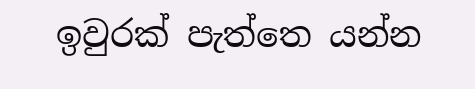ඉවුරක් පැත්තෙ යන්න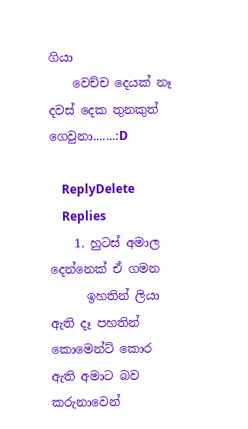ගියා
    වෙච්ච දෙයක් නෑ දවස් දෙක තුනකුත් ගෙවුනා.......:D

    ReplyDelete
    Replies
    1. හුටස් අමාල දෙන්නෙක් ඒ ගමන
      ඉහතින් ලියා ඇති දෑ පහතින් කොමෙන්ට් කොර ඇති අමාට බව කරුනාවෙන්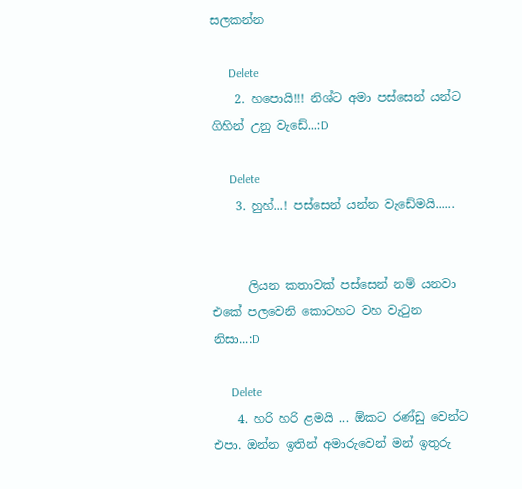සලකන්න

      Delete
    2. හපොයි!!! නිශ්ට අමා පස්සෙන් යන්ට ගිහින් උනු වැඩේ...:D

      Delete
    3. හුහ්...! පස්සෙන් යන්න වැඩේමයි......


      ලියන කතාවක් පස්සෙන් නම් යනවා එකේ පලවෙනි කොටහට වහ වැටුන නිසා...:D

      Delete
    4. හරි හරි ළමයි ... ඕකට රණ්ඩු වෙන්ට එපා. ඔන්න ඉතින් අමාරුවෙන් මන් ඉතුරු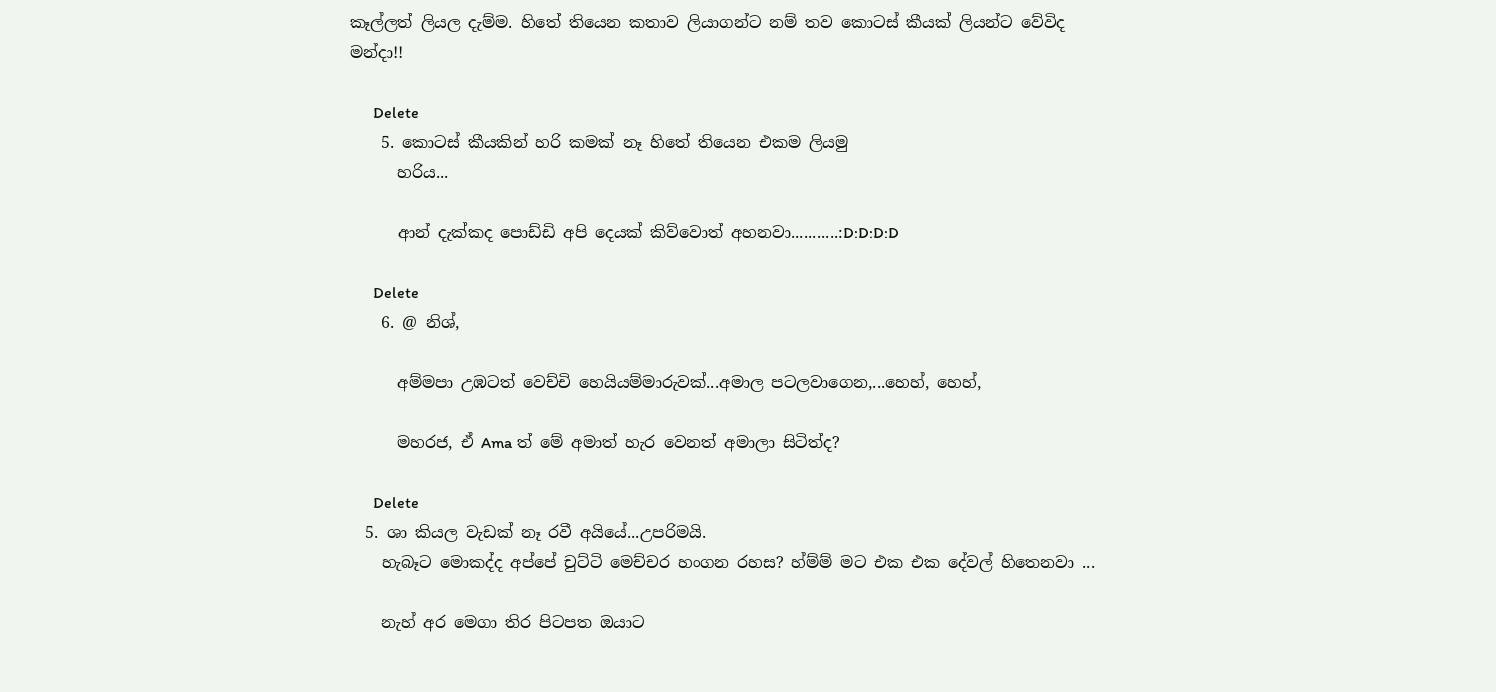කෑල්ලත් ලියල දැම්ම. හිතේ තියෙන කතාව ලියාගන්ට නම් තව කොටස් කීයක් ලියන්ට වේවිද මන්දා!!

      Delete
    5. කොටස් කීයකින් හරි කමක් නෑ හිතේ තියෙන එකම ලියමු
      හරිය...

      ආන් දැක්කද පොඩ්ඩි අපි දෙයක් කිව්වොත් අහනවා...........:D:D:D:D

      Delete
    6. @ නිශ්,

      අම්මපා උඹටත් වෙච්චි හෙයියම්මාරුවක්...අමාල පටලවාගෙන,...හෙහ්, හෙහ්,

      මහරජ, ඒ Ama ත් මේ අමාත් හැර වෙනත් අමාලා සිටිත්ද?

      Delete
  5. ශා කියල වැඩක් නෑ රවී අයියේ...උපරිමයි.
    හැබෑට මොකද්ද අප්පේ චුට්ටි මෙච්චර හංගන රහස? හ්ම්ම් මට එක එක දේවල් හිතෙනවා ...

    නැහ් අර මෙගා තිර පිටපත ඔයාට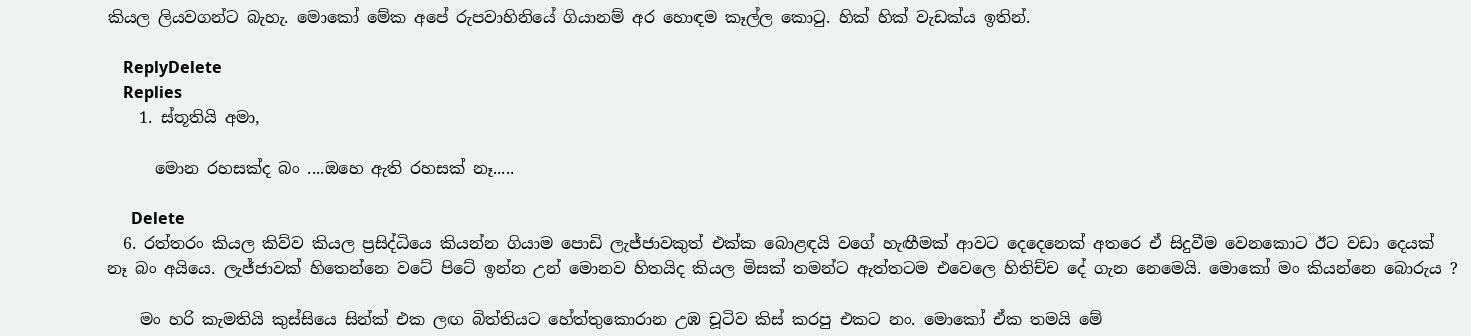කියල ලියවගන්ට බැහැ. මොකෝ මේක අපේ රුපවාහිනියේ ගියානම් අර හොඳම කෑල්ල කොටු. හික් හික් වැඩක්ය ඉතින්.

    ReplyDelete
    Replies
    1. ස්තූතියි අමා,

      මොන රහසක්ද බං ....ඔහෙ ඇති රහසක් නෑ.....

      Delete
  6. රත්තරං කියල කිව්ව කියල ප්‍රසිද්ධියෙ කියන්න ගියාම පොඩි ලැජ්ජාවකුත් එක්ක බොළඳයි වගේ හැඟීමක් ආවට දෙදෙනෙක් අතරෙ ඒ සිදුවීම වෙනකොට ඊට වඩා දෙයක් නෑ බං අයියෙ. ලැජ්ජාවක් හිතෙන්නෙ වටේ පිටේ ඉන්න උන් මොනව හිතයිද කියල මිසක් තමන්ට ඇත්තටම එවෙලෙ හිතිච්ච දේ ගැන නෙමෙයි. මොකෝ මං කියන්නෙ බොරුය ?

    මං හරි කැමතියි කුස්සියෙ සින්ක් එක ලඟ බිත්තියට හේත්තුකොරාන උඹ චූටිව කිස් කරපු එකට නං. මොකෝ ඒක තමයි මේ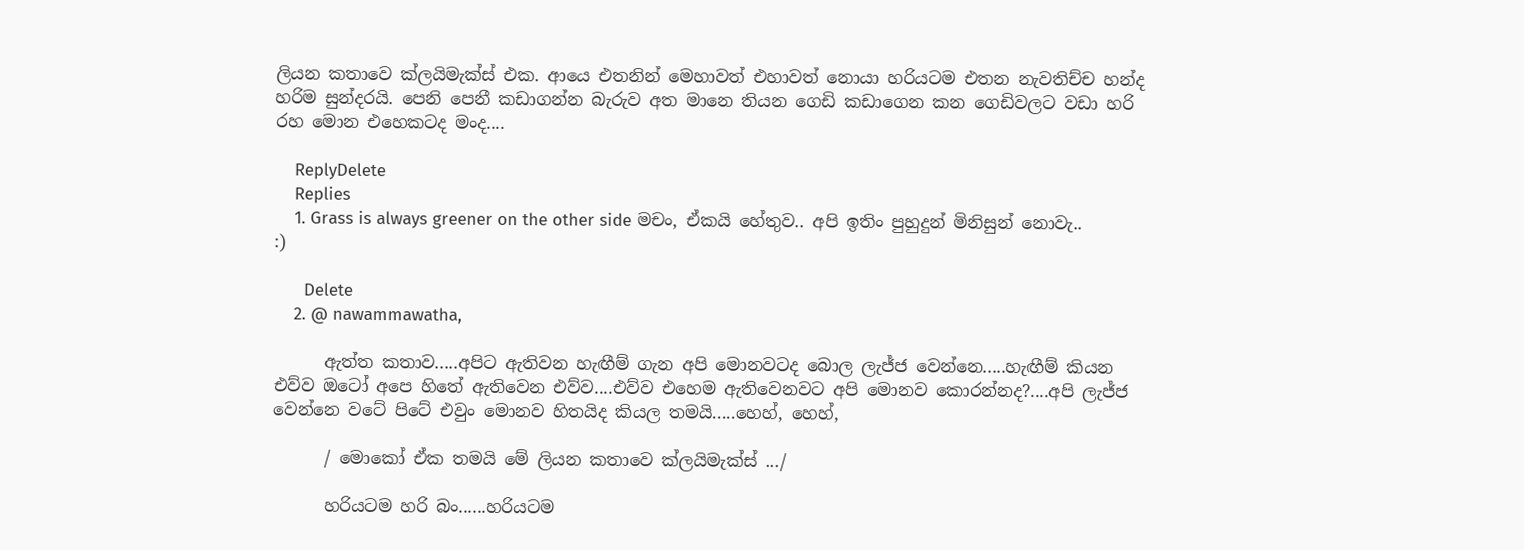ලියන කතාවෙ ක්ලයිමැක්ස් එක. ආයෙ එතනින් මෙහාවත් එහාවත් නොයා හරියටම එතන නැවතිච්ච හන්ද හරිම සුන්දරයි. පෙනි පෙනී කඩාගන්න බැරුව අත මානෙ තියන ගෙඩි කඩාගෙන කන ගෙඩිවලට වඩා හරි රහ මොන එහෙකටද මංද....

    ReplyDelete
    Replies
    1. Grass is always greener on the other side මචං, ඒකයි හේතුව.. අපි ඉතිං පුහුදුන් මිනිසුන් නොවැ.. :)

      Delete
    2. @ nawammawatha,

      ඇත්ත කතාව.....අපිට ඇතිවන හැඟීම් ගැන අපි මොනවටද බොල ලැජ්ජ වෙන්නෙ.....හැඟීම් කියන එව්ව ඔටෝ අපෙ හිතේ ඇතිවෙන එව්ව....එව්ව එහෙම ඇතිවෙනවට අපි මොනව කොරන්නද?....අපි ලැජ්ජ වෙන්නෙ වටේ පිටේ එවුං මොනව හිතයිද කියල තමයි.....හෙහ්, හෙහ්,

      / මොකෝ ඒක තමයි මේ ලියන කතාවෙ ක්ලයිමැක්ස් .../

      හරියටම හරි බං......හරියටම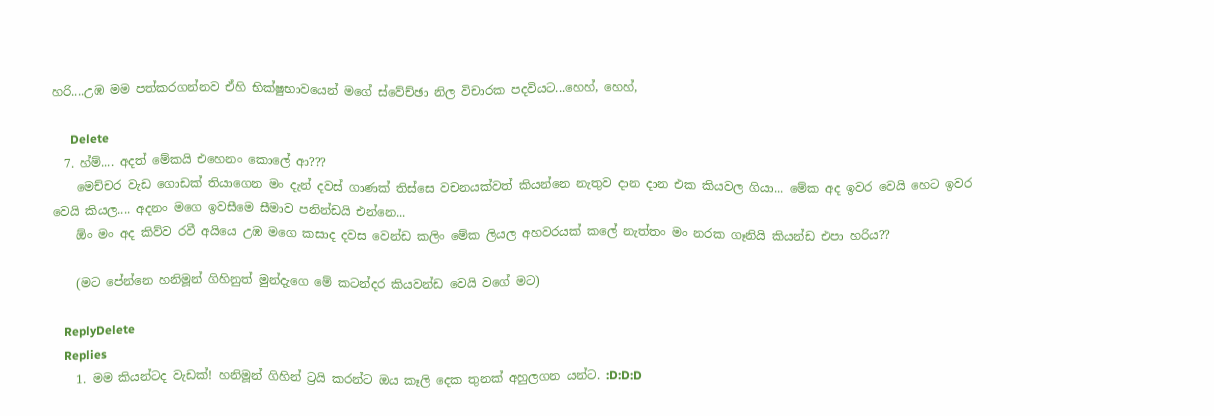හරි....උඹ මම පත්කරගන්නව ඒහි භික්ෂුභාවයෙන් මගේ ස්වේච්ඡා නිල විචාරක පදවියට...හෙහ්, හෙහ්,

      Delete
  7. හ්ම්.... අදත් මේකයි එහෙනං කොලේ ආ???
    මෙච්චර වැඩ ගොඩක් තියාගෙන මං දැන් දවස් ගාණක් තිස්සෙ වචනයක්වත් කියන්නෙ නැතුව දාන දාන එක කියවල ගියා... මේක අද ඉවර වෙයි හෙට ඉවර වෙයි කියල.... අදනං මගෙ ඉවසීමෙ සීමාව පනින්ඩයි එන්නෙ...
    ඕං මං අද කිව්ව රවී අයියෙ උඹ මගෙ කසාද දවස වෙන්ඩ කලිං මේක ලියල අහවරයක් කලේ නැත්තං මං නරක ගෑනියි කියන්ඩ එපා හරිය??

    (මට පේන්නෙ හනිමූන් ගිහිනුත් මුන්දැගෙ මේ කටන්දර කියවන්ඩ වෙයි වගේ මට)

    ReplyDelete
    Replies
    1. මම කියන්ටද වැඩක්! හනිමූන් ගිහින් ට්‍රයි කරන්ට ඔය කෑලි දෙක තුනක් අහුලගන යන්ට. :D:D:D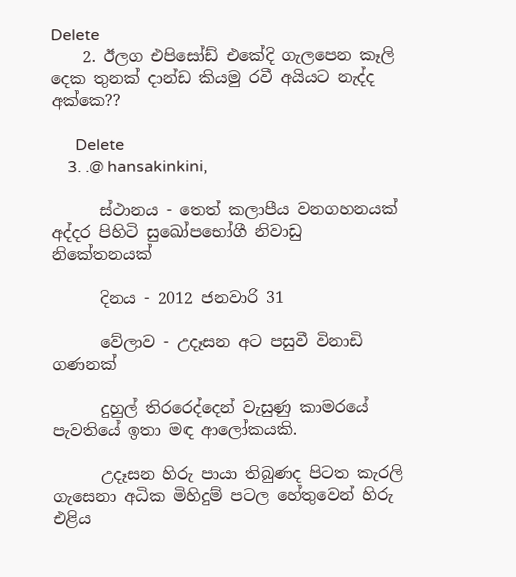Delete
    2. ඊලග එපිසෝඩ් එකේදි ගැලපෙන කෑලි දෙක තුනක් දාන්ඩ කියමු රවී අයියට නැද්ද අක්කෙ??

      Delete
    3. .@ hansakinkini,

      ස්ථානය - තෙත් කලාපීය වනගහනයක් අද්දර පිහිටි සුඛෝපභෝගී නිවාඩු නිකේතනයක්

      දිනය - 2012 ජනවාරි 31

      වේලාව - උදෑසන අට පසුවී විනාඩි ගණනක්

      දුහුල් තිරරෙද්දෙන් වැසුණු කාමරයේ පැවතියේ ඉතා මඳ ආලෝකයකි.

      උදෑසන හිරු පායා තිබුණද පිටත කැරලි ගැසෙනා අධික මිහිදුම් පටල හේතුවෙන් හිරු එළිය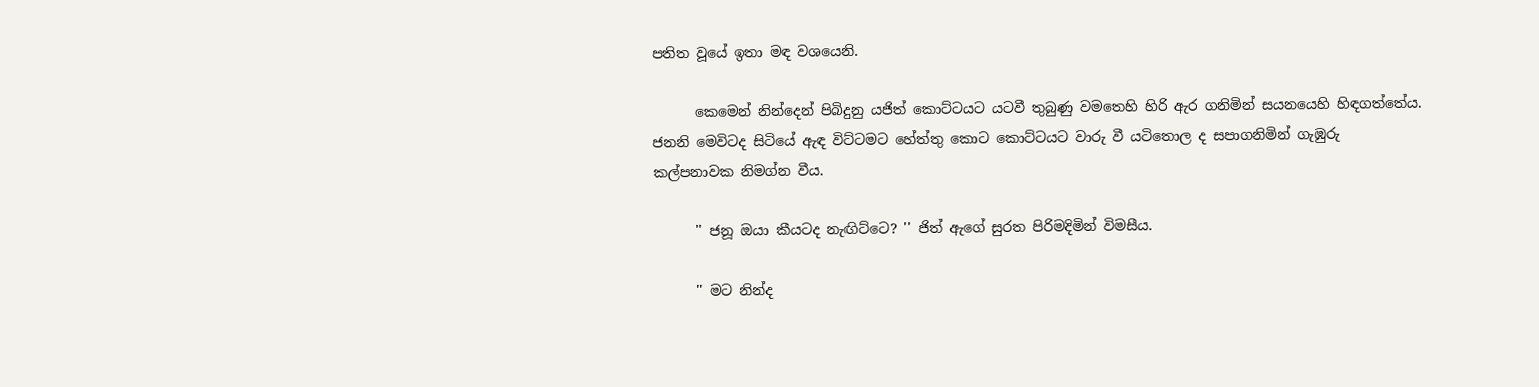පතිත වූයේ ඉතා මඳ වශයෙනි.

      කෙමෙන් නින්දෙන් පිබිදුනු යජිත් කොට්ටයට යටවී තුබුණු වමතෙහි හිරි ඇර ගනිමින් සයනයෙහි හිඳගත්තේය. ජනනි මෙවිටද සිටියේ ඇඳ විට්ටමට හේත්තු කොට කොට්ටයට වාරු වී යටිතොල ද සපාගනිමින් ගැඹුරු කල්පනාවක නිමග්න වීය.

      '' ජනූ ඔයා කීයටද නැඟිට්ටෙ? '' ජිත් ඇගේ සුරත පිරිමදිමින් විමසීය.

      '' මට නින්ද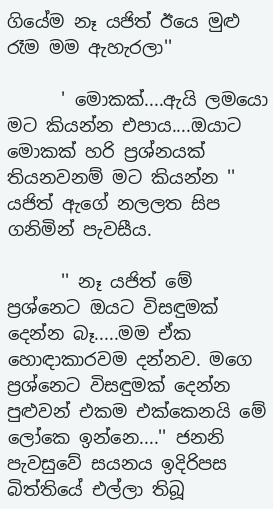ගියේම නෑ යජිත් ඊයෙ මුළු රෑම මම ඇහැරලා''

      ' මොකක්....ඇයි ලමයො මට කියන්න එපාය....ඔයාට මොකක් හරි ප්‍රශ්නයක් තියනවනම් මට කියන්න '' යජිත් ඇගේ නලලත සිප ගනිමින් පැවසීය.

      '' නෑ යජිත් මේ ප්‍රශ්නෙට ඔයට විසඳුමක් දෙන්න බෑ.....මම ඒක හොඳාකාරවම දන්නව. මගෙ ප්‍රශ්නෙට විසඳුමක් දෙන්න පුළුවන් එකම එක්කෙනයි මේ ලෝකෙ ඉන්නෙ....'' ජනනි පැවසුවේ සයනය ඉදිරිපස බිත්තියේ එල්ලා තිබූ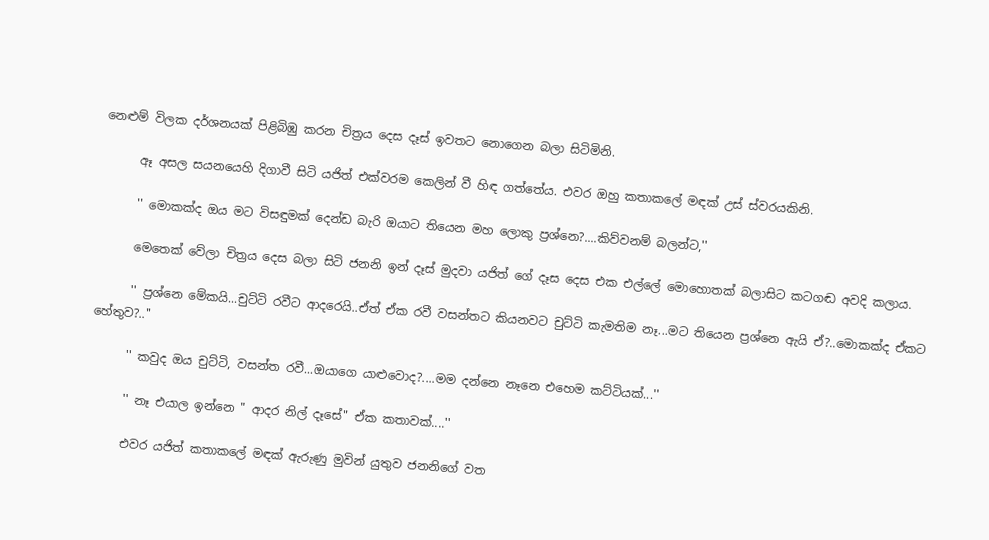නෙළුම් විලක දර්ශනයක් පිළිබිඹු කරන චිත්‍රය දෙස දෑස් ඉවතට නොගෙන බලා සිටිමිනි.

      ඈ අසල සයනයෙහි දිගාවී සිටි යජිත් එක්වරම කෙලින් වී හිඳ ගත්තේය. එවර ඔහු කතාකලේ මඳක් උස් ස්වරයකිනි.

      '' මොකක්ද ඔය මට විසඳුමක් දෙන්ඩ බැරි ඔයාට තියෙන මහ ලොකු ප්‍රශ්නෙ?....කිව්වනම් බලන්ට,''

      මෙතෙක් වේලා චිත්‍රය දෙස බලා සිටි ජනනි ඉන් දෑස් මුදවා යජිත් ගේ දෑස දෙස එක එල්ලේ මොහොතක් බලාසිට කටගඬ අවදි කලාය.

      '' ප්‍රශ්නෙ මේකයි...චුට්ටි රවීට ආදරෙයි..ඒත් ඒක රවී වසන්තට කියනවට චුට්ටි කැමතිම නෑ...මට තියෙන ප්‍රශ්නෙ ඇයි ඒ?..මොකක්ද ඒකට හේතුව?..''

      '' කවුද ඔය චුට්ටි, වසන්ත රවී...ඔයාගෙ යාළුවොද?....මම දන්නෙ නෑනෙ එහෙම කට්ටියක්...''

      '' නෑ එයාල ඉන්නෙ " ආදර නිල් දෑසේ" ඒක කතාවක්....''

      එවර යජිත් කතාකලේ මඳක් ඇරුණු මුවින් යුතුව ජනනිගේ වත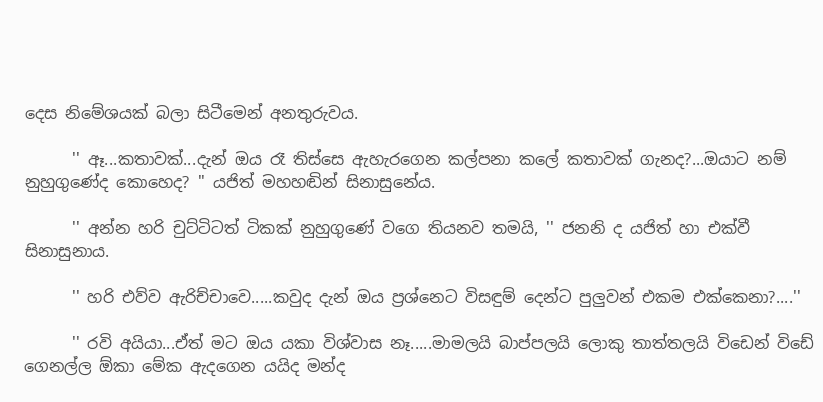දෙස නිමේශයක් බලා සිටීමෙන් අනතුරුවය.

      '' ඈ...කතාවක්...දැන් ඔය රෑ තිස්සෙ ඇහැරගෙන කල්පනා කලේ කතාවක් ගැනද?...ඔයාට නම් නුහුගුණේද කොහෙද? '' යජිත් මහහඬින් සිනාසුනේය.

      '' අන්න හරි චුට්ටිටත් ටිකක් නුහුගුණේ වගෙ තියනව තමයි, '' ජනනි ද යජිත් හා එක්වී සිනාසුනාය.

      '' හරි එව්ව ඇරිච්චාවෙ.....කවුද දැන් ඔය ප්‍රශ්නෙට විසඳුම් දෙන්ට පුලුවන් එකම එක්කෙනා?....''

      '' රවි අයියා...ඒත් මට ඔය යකා විශ්වාස නෑ.....මාමලයි බාප්පලයි ලොකු තාත්තලයි විඩෙන් විඩේ ගෙනල්ල ඕකා මේක ඇදගෙන යයිද මන්ද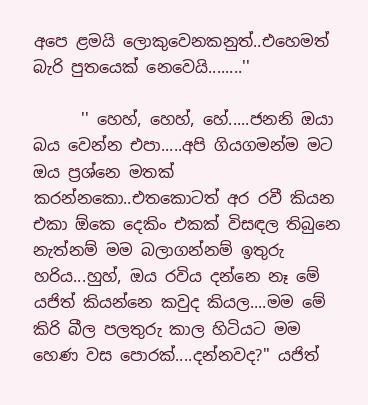අපෙ ළමයි ලොකුවෙනකනුත්..එහෙමත් බැරි පුතයෙක් නෙවෙයි........''

      '' හෙහ්, හෙහ්, හේ.....ජනනි ඔයා බය වෙන්න එපා.....අපි ගියගමන්ම මට ඔය ප්‍රශ්නෙ මතක් කරන්නකො..එතකොටත් අර රවී කියන එකා ඕකෙ දෙකිං එකක් විසඳල තිබුනෙ නැත්නම් මම බලාගන්නම් ඉතුරු හරිය...හුහ්, ඔය රවිය දන්නෙ නෑ මේ යජිත් කියන්නෙ කවුද කියල....මම මේ කිරි බීල පලතුරු කාල හිටියට මම හෙණ වස පොරක්....දන්නවද?'' යජිත්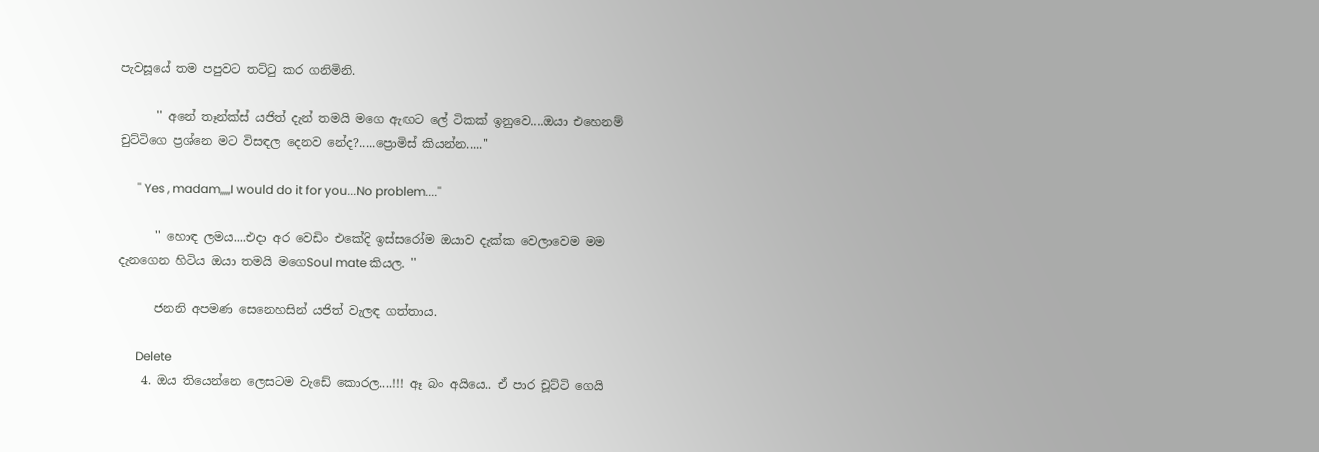පැවසූයේ තම පපුවට තට්ටු කර ගනිමිනි.

      '' අනේ තෑන්ක්ස් යජිත් දැන් තමයි මගෙ ඇඟට ලේ ටිකක් ඉනුවෙ....ඔයා එහෙනම් චුට්ටිගෙ ප්‍රශ්නෙ මට විසඳල දෙනව නේද?.....ප්‍රොමිස් කියන්න.....''

      '' Yes , madam,,,,,I would do it for you...No problem....''

      '' හොඳ ලමය....එදා අර වෙඩිං එකේදි ඉස්සරෝම ඔයාව දැක්ක වෙලාවෙම මම දැනගෙන හිටිය ඔයා තමයි මගෙSoul mate කියල. ''

      ජනනි අපමණ සෙනෙහසින් යජිත් වැලඳ ගත්තාය.

      Delete
    4. ඔය තියෙන්නෙ ලෙසටම වැඩේ කොරල....!!! ඈ බං අයියෙ.. ඒ පාර චූට්ටි ගෙයි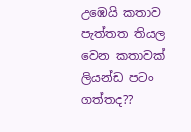උඹෙයි කතාව පැත්තත තියල වෙන කතාවක් ලියන්ඩ පටං ගත්තද??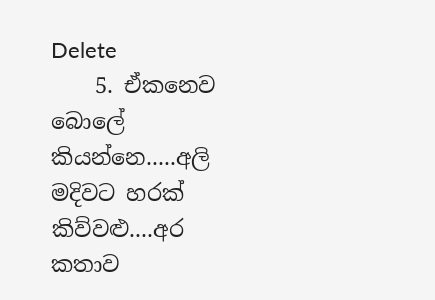Delete
    5. ඒකනෙව බොලේ කියන්නෙ.....අලි මදිවට හරක් කිව්වළු....අර කතාව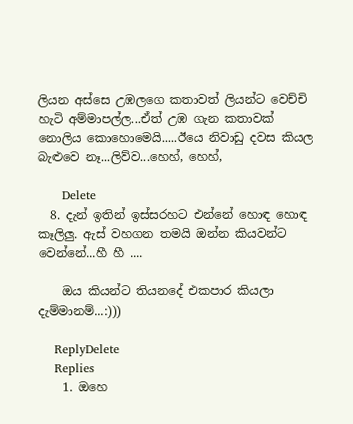ලියන අස්සෙ උඹලගෙ කතාවත් ලියන්ට වෙච්චි හැටි අම්මාපල්ල...ඒත් උඹ ගැන කතාවක් නොලිය කොහොමෙයි.....ඊයෙ නිවාඩු දවස කියල බැළුවෙ නෑ...ලිව්ව...හෙහ්, හෙහ්,

      Delete
  8. දැන් ඉතින් ඉස්සරහට එන්නේ හොඳ හොඳ කෑලිලු. ඇස් වහගන තමයි ඔන්න කියවන්ට වෙන්නේ...හී හී ....

    ඔය කියන්ට තියනදේ එකපාර කියලා දැම්මානම්...:)))

    ReplyDelete
    Replies
    1. ඔහෙ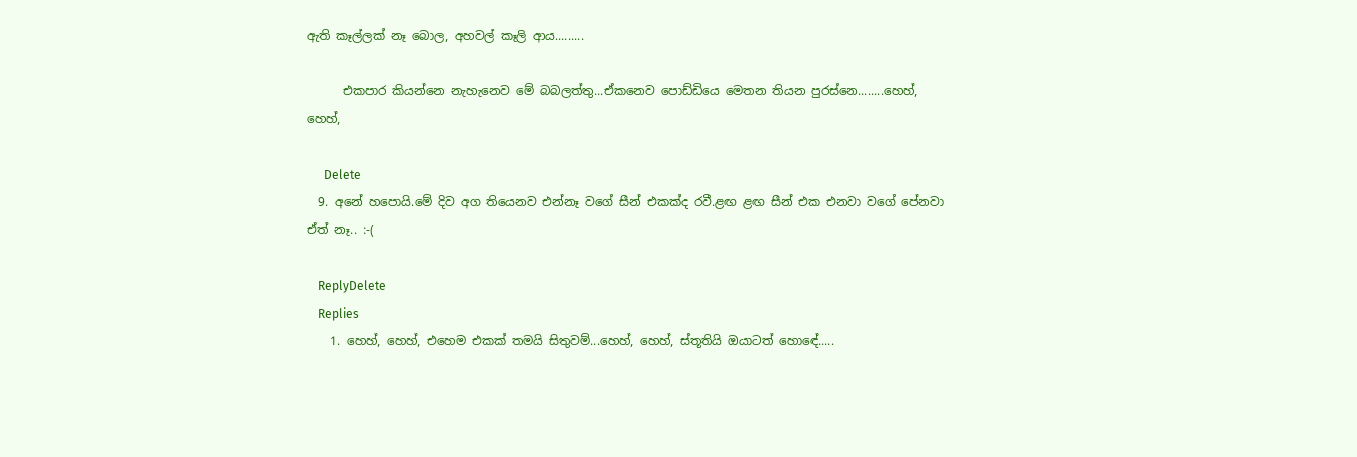ඇති කෑල්ලක් නෑ බොල, අහවල් කෑලි ආය.........

      එකපාර කියන්නෙ නැහැනෙව මේ බබලත්තු...ඒකනෙව පොඩ්ඩියෙ මෙතන තියන පුරස්නෙ........හෙහ්, හෙහ්,

      Delete
  9. අනේ හපොයි.මේ දිව අග තියෙනව එන්නෑ වගේ සීන් එකක්ද රවී.ළඟ ළඟ සීන් එක එනවා වගේ පේනවා ඒත් නෑ.. :-(

    ReplyDelete
    Replies
    1. හෙහ්, හෙහ්, එහෙම එකක් තමයි සිතුවම්...හෙහ්, හෙහ්, ස්තූතියි ඔයාටත් හොඳේ.....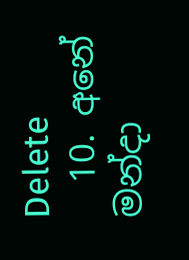Delete
  10. අනේ මන්දා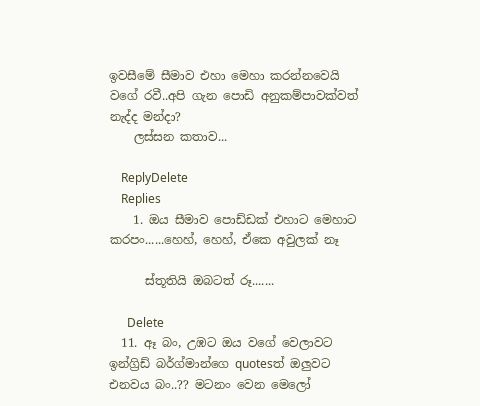ඉවසීමේ සීමාව එහා මෙහා කරන්නවෙයි වගේ රවී..අපි ගැන පොඩි අනුකම්පාවක්වත් නැද්ද මන්දා?
    ලස්සන කතාව...

    ReplyDelete
    Replies
    1. ඔය සීමාව පොඩ්ඩක් එහාට මෙහාට කරපං......හෙහ්, හෙහ්, ඒකෙ අවුලක් නෑ

      ස්තූතියි ඔබටත් රූ.......

      Delete
  11. ඈ බං, උඹට ඔය වගේ වෙලාවට ඉන්ග්‍රිඩ් බර්ග්මාන්ගෙ quotesත් ඔලුවට එනවය බං..?? මටනං වෙන මෙලෝ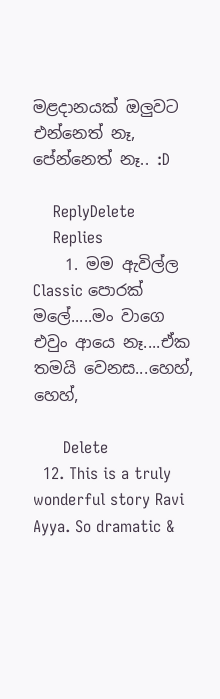මළදානයක් ඔලුවට එන්නෙත් නෑ, පේන්නෙත් නෑ.. :D

    ReplyDelete
    Replies
    1. මම ඇවිල්ල Classic පොරක් මලේ.....මං වාගෙ එවුං ආයෙ නෑ....ඒක තමයි වෙනස...හෙහ්, හෙහ්,

      Delete
  12. This is a truly wonderful story Ravi Ayya. So dramatic &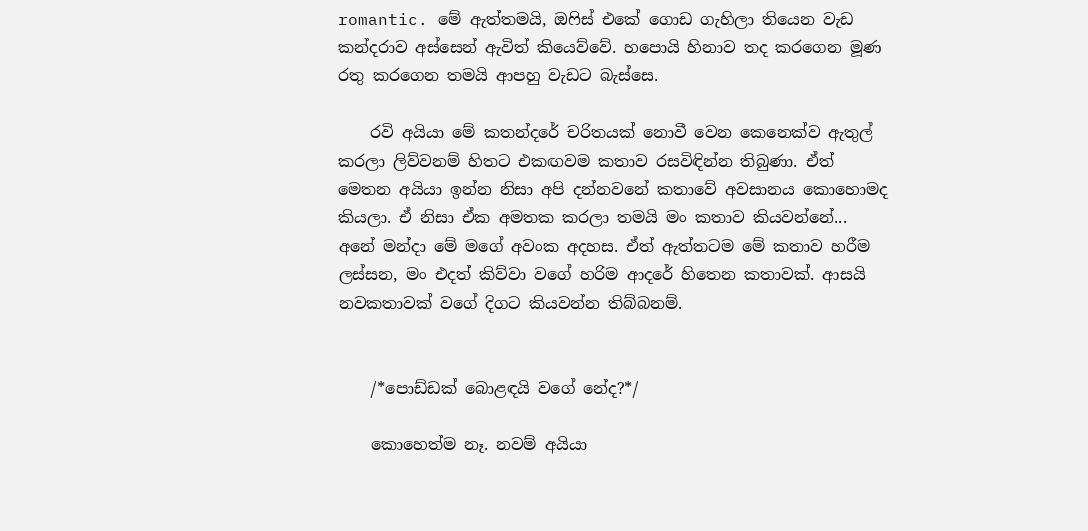romantic. මේ ඇත්තමයි, ඔෆිස් එකේ ගොඩ ගැහිලා තියෙන වැඩ කන්දරාව අස්සෙන් ඇවිත් කියෙව්වේ. හපොයි හිනාව තද කරගෙන මූණ රතු කරගෙන තමයි ආපහු වැඩට බැස්සෙ.

    රවි අයියා මේ කතන්දරේ චරිතයක් නොවී වෙන කෙනෙක්ව ඇතුල් කරලා ලිව්වනම් හිතට එකඟවම කතාව රසවිඳින්න තිබුණා. ඒත් මෙතන අයියා ඉන්න නිසා අපි දන්නවනේ කතාවේ අවසානය කොහොමද කියලා. ඒ නිසා ඒක අමතක කරලා තමයි මං කතාව කියවන්නේ... අනේ මන්දා මේ මගේ අවංක අදහස. ඒත් ඇත්තටම මේ කතාව හරීම ලස්සන, මං එදත් කිව්වා වගේ හරිම ආදරේ හිතෙන කතාවක්. ආසයි නවකතාවක් වගේ දිගට කියවන්න තිබ්බනම්.


    /*පොඩ්ඩක් බොළඳයි වගේ නේද?*/

    කොහෙත්ම නෑ. නවම් අයියා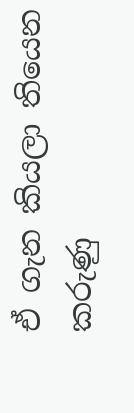ඒ ගැන කියලා තියෙන කරුණු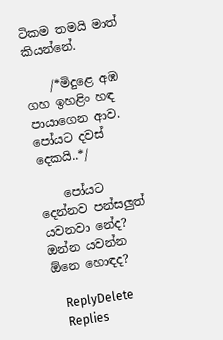ටිකම තමයි මාත් කියන්නේ.

    /*මිදුළෙ අඹ ගහ ඉහළිං හඳ පායාගෙන ආව. පෝයට දවස් දෙකයි..*/

    පෝයට දෙන්නව පන්සලුත් යවනවා නේද? ඔන්න යවන්න ඕනෙ හොඳද?

    ReplyDelete
    Replies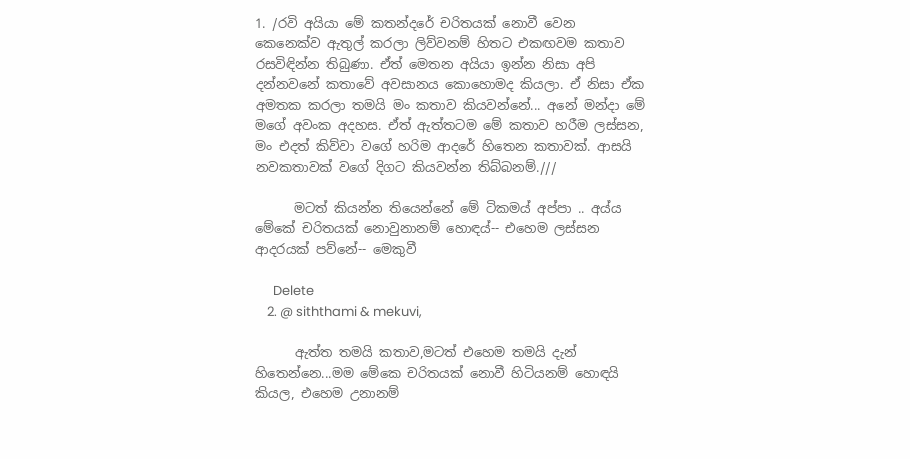1. /රවි අයියා මේ කතන්දරේ චරිතයක් නොවී වෙන කෙනෙක්ව ඇතුල් කරලා ලිව්වනම් හිතට එකඟවම කතාව රසවිඳින්න තිබුණා. ඒත් මෙතන අයියා ඉන්න නිසා අපි දන්නවනේ කතාවේ අවසානය කොහොමද කියලා. ඒ නිසා ඒක අමතක කරලා තමයි මං කතාව කියවන්නේ... අනේ මන්දා මේ මගේ අවංක අදහස. ඒත් ඇත්තටම මේ කතාව හරීම ලස්සන, මං එදත් කිව්වා වගේ හරිම ආදරේ හිතෙන කතාවක්. ආසයි නවකතාවක් වගේ දිගට කියවන්න තිබ්බනම්.///

      මටත් කියන්න තියෙන්නේ මේ ටිකමය් අප්පා .. අය්ය මේකේ චරිතයක් නොවුනානම් හොඳය්-- එහෙම ලස්සන ආදරයක් පව්නේ-- මෙකුවී

      Delete
    2. @ siththami & mekuvi,

      ඇත්ත තමයි කතාව,මටත් එහෙම තමයි දැන් හිතෙන්නෙ...මම මේකෙ චරිතයක් නොවී හිටියනම් හොඳයි කියල, එහෙම උනානම්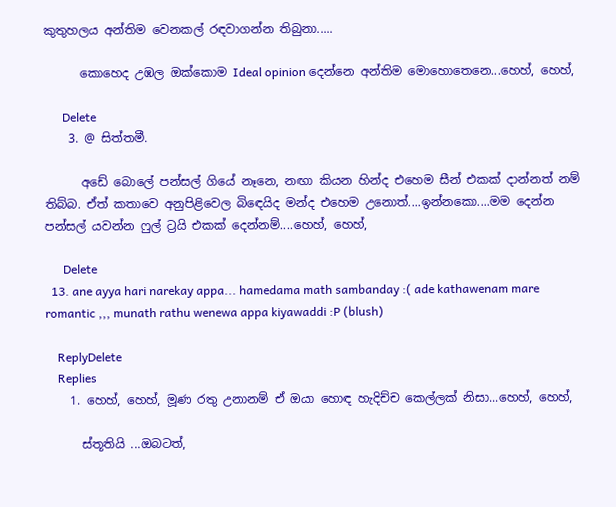කුතුහලය අන්තිම වෙනකල් රඳවාගන්න තිබුනා.....

      කොහෙද උඹල ඔක්කොම Ideal opinion දෙන්නෙ අන්තිම මොහොතෙනෙ...හෙහ්, හෙහ්,

      Delete
    3. @ සිත්තමී.

      අඩේ බොලේ පන්සල් ගියේ නෑනෙ, නඟා කියන හින්ද එහෙම සීන් එකක් දාන්නත් නම් තිබ්බ. ඒත් කතාවෙ අනුපිළිවෙල බිඳෙයිද මන්ද එහෙම උනොත්....ඉන්නකො....මම දෙන්න පන්සල් යවන්න ෆුල් ට්‍රයි එකක් දෙන්නම්....හෙහ්, හෙහ්,

      Delete
  13. ane ayya hari narekay appa... hamedama math sambanday :( ade kathawenam mare romantic ,,, munath rathu wenewa appa kiyawaddi :P (blush)

    ReplyDelete
    Replies
    1. හෙහ්, හෙහ්, මූණ රතු උනානම් ඒ ඔයා හොඳ හැදිච්ච කෙල්ලක් නිසා...හෙහ්, හෙහ්,

      ස්තූතියි ...ඔබටත්,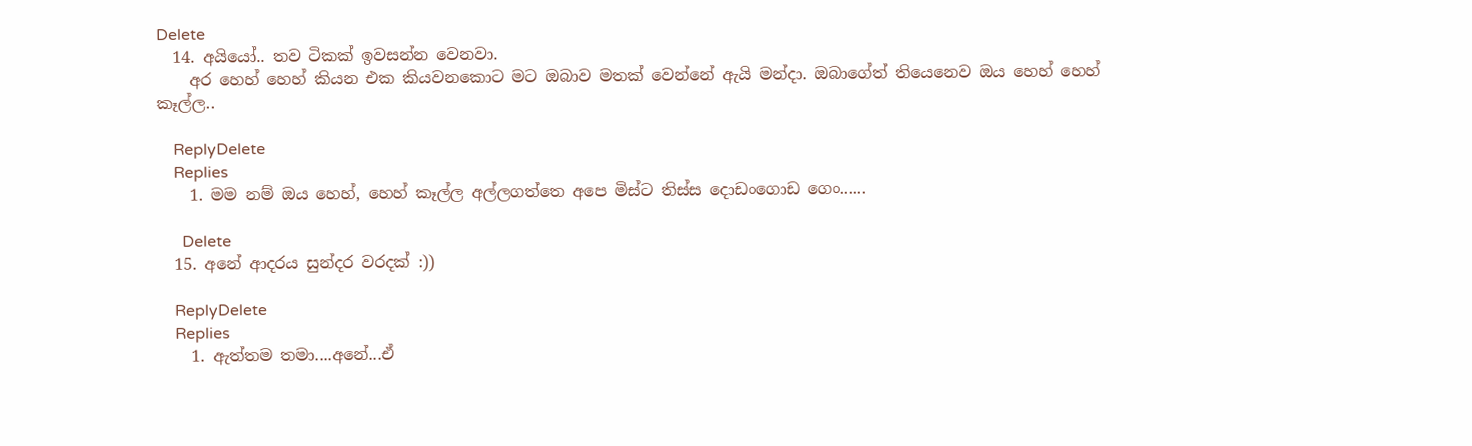Delete
  14. අයියෝ.. තව ටිකක් ඉවසන්න වෙනවා.
    අර හෙහ් හෙහ් කියන එක කියවනකොට මට ඔබාව මතක් වෙන්නේ ඇයි මන්දා. ඔබාගේත් තියෙනෙව ඔය හෙහ් හෙහ් කෑල්ල..

    ReplyDelete
    Replies
    1. මම නම් ඔය හෙහ්, හෙහ් කෑල්ල අල්ලගත්තෙ අපෙ මිස්ට තිස්ස දොඩංගොඩ ගෙං......

      Delete
  15. අනේ ආදරය සුන්දර වරදක් :))

    ReplyDelete
    Replies
    1. ඇත්තම තමා....අනේ...ඒ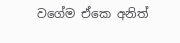වගේම ඒකෙ අනිත්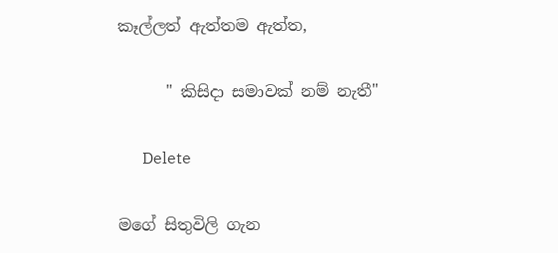කෑල්ලත් ඇත්තම ඇත්ත,

      " කිසිදා සමාවක් නම් නැතී"

      Delete

මගේ සිතුවිලි ගැන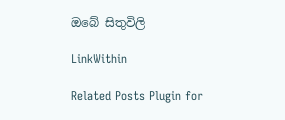ඔබේ සිතුවිලි

LinkWithin

Related Posts Plugin for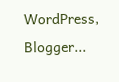WordPress, Blogger...